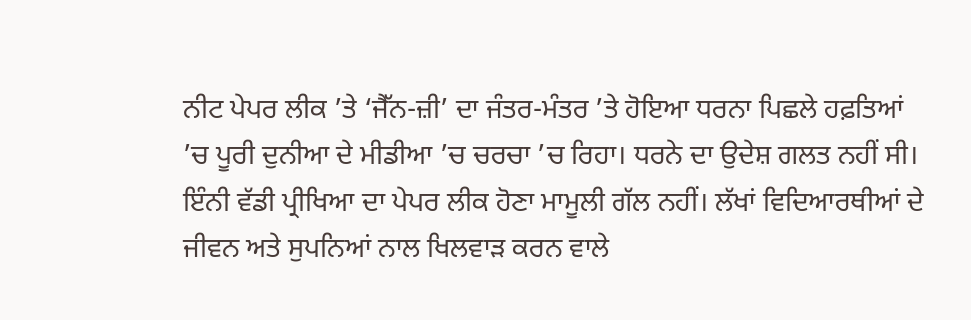ਨੀਟ ਪੇਪਰ ਲੀਕ ’ਤੇ ‘ਜੈੱਨ-ਜ਼ੀ’ ਦਾ ਜੰਤਰ-ਮੰਤਰ ’ਤੇ ਹੋਇਆ ਧਰਨਾ ਪਿਛਲੇ ਹਫ਼ਤਿਆਂ ’ਚ ਪੂਰੀ ਦੁਨੀਆ ਦੇ ਮੀਡੀਆ ’ਚ ਚਰਚਾ ’ਚ ਰਿਹਾ। ਧਰਨੇ ਦਾ ਉਦੇਸ਼ ਗਲਤ ਨਹੀਂ ਸੀ। ਇੰਨੀ ਵੱਡੀ ਪ੍ਰੀਖਿਆ ਦਾ ਪੇਪਰ ਲੀਕ ਹੋਣਾ ਮਾਮੂਲੀ ਗੱਲ ਨਹੀਂ। ਲੱਖਾਂ ਵਿਦਿਆਰਥੀਆਂ ਦੇ ਜੀਵਨ ਅਤੇ ਸੁਪਨਿਆਂ ਨਾਲ ਖਿਲਵਾੜ ਕਰਨ ਵਾਲੇ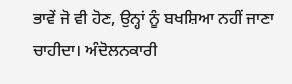ਭਾਵੇਂ ਜੋ ਵੀ ਹੋਣ, ਉਨ੍ਹਾਂ ਨੂੰ ਬਖਸ਼ਿਆ ਨਹੀਂ ਜਾਣਾ ਚਾਹੀਦਾ। ਅੰਦੋਲਨਕਾਰੀ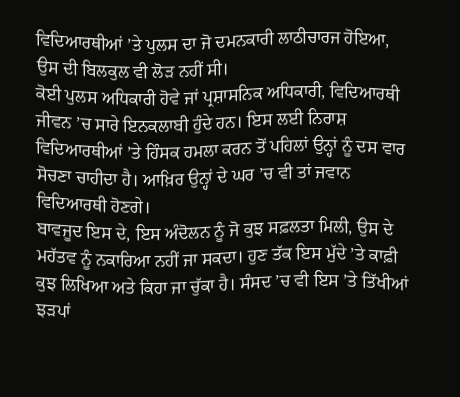ਵਿਦਿਆਰਥੀਆਂ ’ਤੇ ਪੁਲਸ ਦਾ ਜੋ ਦਮਨਕਾਰੀ ਲਾਠੀਚਾਰਜ ਹੋਇਆ, ਉਸ ਦੀ ਬਿਲਕੁਲ ਵੀ ਲੋੜ ਨਹੀਂ ਸੀ।
ਕੋਈ ਪੁਲਸ ਅਧਿਕਾਰੀ ਹੋਵੇ ਜਾਂ ਪ੍ਰਸ਼ਾਸਨਿਕ ਅਧਿਕਾਰੀ, ਵਿਦਿਆਰਥੀ ਜੀਵਨ ’ਚ ਸਾਰੇ ਇਨਕਲਾਬੀ ਹੁੰਦੇ ਹਨ। ਇਸ ਲਈ ਨਿਰਾਸ਼ ਵਿਦਿਆਰਥੀਆਂ ’ਤੇ ਹਿੰਸਕ ਹਮਲਾ ਕਰਨ ਤੋਂ ਪਹਿਲਾਂ ਉਨ੍ਹਾਂ ਨੂੰ ਦਸ ਵਾਰ ਸੋਚਣਾ ਚਾਹੀਦਾ ਹੈ। ਆਖ਼ਿਰ ਉਨ੍ਹਾਂ ਦੇ ਘਰ ’ਚ ਵੀ ਤਾਂ ਜਵਾਨ ਵਿਦਿਆਰਥੀ ਹੋਣਗੇ।
ਬਾਵਜੂਦ ਇਸ ਦੇ, ਇਸ ਅੰਦੋਲਨ ਨੂੰ ਜੋ ਕੁਝ ਸਫ਼ਲਤਾ ਮਿਲੀ, ਉਸ ਦੇ ਮਹੱਤਵ ਨੂੰ ਨਕਾਰਿਆ ਨਹੀਂ ਜਾ ਸਕਦਾ। ਹੁਣ ਤੱਕ ਇਸ ਮੁੱਦੇ ’ਤੇ ਕਾਫ਼ੀ ਕੁਝ ਲਿਖਿਆ ਅਤੇ ਕਿਹਾ ਜਾ ਚੁੱਕਾ ਹੈ। ਸੰਸਦ ’ਚ ਵੀ ਇਸ ’ਤੇ ਤਿੱਖੀਆਂ ਝੜਪਾਂ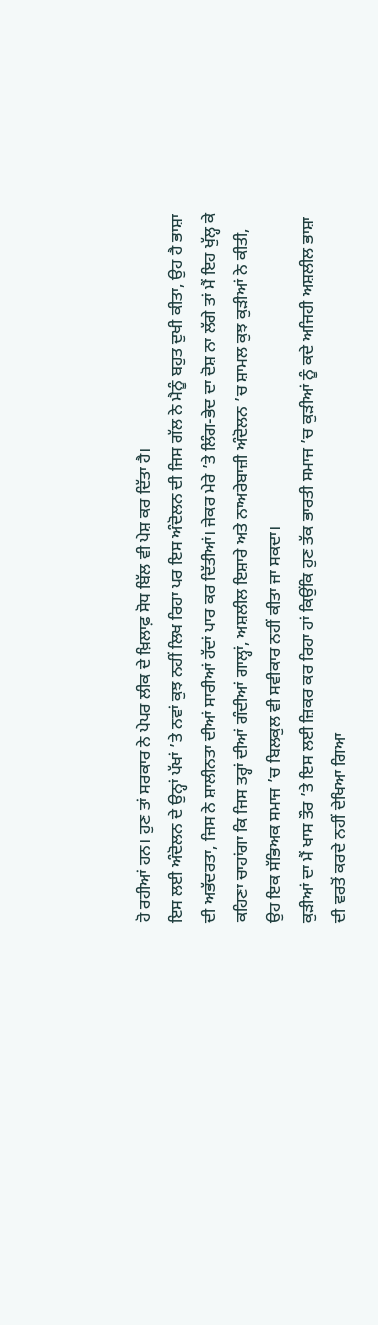ਹੋ ਰਹੀਆਂ ਹਨ। ਹੁਣ ਤਾਂ ਸਰਕਾਰ ਨੇ ਪੇਪਰ ਲੀਕ ਦੇ ਖ਼ਿਲਾਫ਼ ਸੋਧ ਬਿੱਲ ਵੀ ਪੇਸ਼ ਕਰ ਦਿੱਤਾ ਹੈ।
ਇਸ ਲਈ ਅੰਦੋਲਨ ਦੇ ਉਨ੍ਹਾਂ ਪੱਖਾਂ ’ਤੇ ਨਵਾਂ ਕੁਝ ਨਹੀਂ ਲਿਖ ਰਿਹਾ ਪਰ ਇਸ ਅੰਦੋਲਨ ਦੀ ਜਿਸ ਗੱਲ ਨੇ ਮੈਨੂੰ ਬਹੁਤ ਦੁਖੀ ਕੀਤਾ, ਉਹ ਹੈ ਭਾਸ਼ਾ ਦੀ ਅਭੱਦਰਤਾ, ਜਿਸ ਨੇ ਸ਼ਾਲੀਨਤਾ ਦੀਆਂ ਸਾਰੀਆਂ ਹੱਦਾਂ ਪਾਰ ਕਰ ਦਿੱਤੀਆਂ। ਜੇਕਰ ਮੇਰੇ ’ਤੇ ਲਿੰਗ-ਭੇਦ ਦਾ ਦੋਸ਼ ਨਾ ਲੱਗੇ ਤਾਂ ਮੈਂ ਇਹ ਖੁੱਲ੍ਹ ਕੇ ਕਹਿਣਾ ਚਾਹਾਂਗਾ ਕਿ ਜਿਸ ਤਰ੍ਹਾਂ ਦੀਆਂ ਗੰਦੀਆਂ ਗਾਲ੍ਹਾਂ, ਅਸ਼ਲੀਲ ਇਸ਼ਾਰੇ ਅਤੇ ਨਾਅਰੇਬਾਜ਼ੀ ਅੰਦੋਲਨ ’ਚ ਸ਼ਾਮਲ ਕੁਝ ਕੁੜੀਆਂ ਨੇ ਕੀਤੀ, ਉਹ ਇਕ ਸੱਭਿਅਕ ਸਮਾਜ ’ਚ ਬਿਲਕੁਲ ਵੀ ਸਵੀਕਾਰ ਨਹੀਂ ਕੀਤਾ ਜਾ ਸਕਦਾ।
ਕੁੜੀਆਂ ਦਾ ਮੈਂ ਖਾਸ ਤੌਰ ’ਤੇ ਇਸ ਲਈ ਜ਼ਿਕਰ ਕਰ ਰਿਹਾ ਹਾਂ ਕਿਉਂਕਿ ਹੁਣ ਤੱਕ ਭਾਰਤੀ ਸਮਾਜ ’ਚ ਕੁੜੀਆਂ ਨੂੰ ਕਦੇ ਅਜਿਹੀ ਅਸ਼ਲੀਲ ਭਾਸ਼ਾ ਦੀ ਵਰਤੋਂ ਕਰਦੇ ਨਹੀਂ ਦੇਖਿਆ ਗਿਆ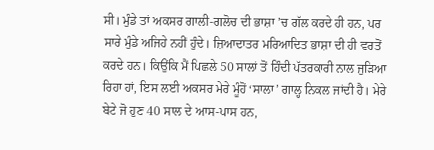ਸੀ। ਮੁੰਡੇ ਤਾਂ ਅਕਸਰ ਗਾਲੀ-ਗਲੋਚ ਦੀ ਭਾਸ਼ਾ ’ਚ ਗੱਲ ਕਰਦੇ ਹੀ ਹਨ, ਪਰ ਸਾਰੇ ਮੁੰਡੇ ਅਜਿਹੇ ਨਹੀਂ ਹੁੰਦੇ। ਜ਼ਿਆਦਾਤਰ ਮਰਿਆਦਿਤ ਭਾਸ਼ਾ ਦੀ ਹੀ ਵਰਤੋਂ ਕਰਦੇ ਹਨ। ਕਿਉਂਕਿ ਮੈਂ ਪਿਛਲੇ 50 ਸਾਲਾਂ ਤੋਂ ਹਿੰਦੀ ਪੱਤਰਕਾਰੀ ਨਾਲ ਜੁੜਿਆ ਰਿਹਾ ਹਾਂ, ਇਸ ਲਈ ਅਕਸਰ ਮੇਰੇ ਮੂੰਹੋਂ ‘ਸਾਲਾ’ ਗਾਲ੍ਹ ਨਿਕਲ ਜਾਂਦੀ ਹੈ। ਮੇਰੇ ਬੇਟੇ ਜੋ ਹੁਣ 40 ਸਾਲ ਦੇ ਆਸ-ਪਾਸ ਹਨ,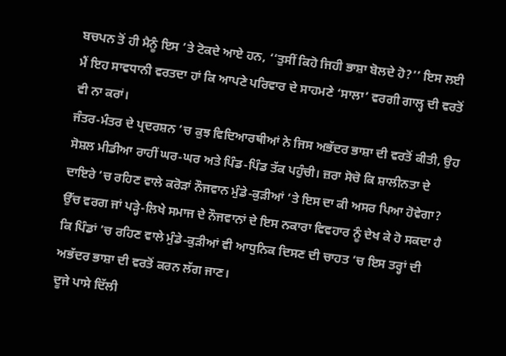ਬਚਪਨ ਤੋਂ ਹੀ ਮੈਨੂੰ ਇਸ ’ਤੇ ਟੋਕਦੇ ਆਏ ਹਨ, ‘‘ਤੁਸੀਂ ਕਿਹੋ ਜਿਹੀ ਭਾਸ਼ਾ ਬੋਲਦੇ ਹੋ?’’ ਇਸ ਲਈ ਮੈਂ ਇਹ ਸਾਵਧਾਨੀ ਵਰਤਦਾ ਹਾਂ ਕਿ ਆਪਣੇ ਪਰਿਵਾਰ ਦੇ ਸਾਹਮਣੇ ‘ਸਾਲਾ’ ਵਰਗੀ ਗਾਲ੍ਹ ਦੀ ਵਰਤੋਂ ਵੀ ਨਾ ਕਰਾਂ।
ਜੰਤਰ-ਮੰਤਰ ਦੇ ਪ੍ਰਦਰਸ਼ਨ ’ਚ ਕੁਝ ਵਿਦਿਆਰਥੀਆਂ ਨੇ ਜਿਸ ਅਭੱਦਰ ਭਾਸ਼ਾ ਦੀ ਵਰਤੋਂ ਕੀਤੀ, ਉਹ ਸੋਸ਼ਲ ਮੀਡੀਆ ਰਾਹੀਂ ਘਰ-ਘਰ ਅਤੇ ਪਿੰਡ-ਪਿੰਡ ਤੱਕ ਪਹੁੰਚੀ। ਜ਼ਰਾ ਸੋਚੋ ਕਿ ਸ਼ਾਲੀਨਤਾ ਦੇ ਦਾਇਰੇ ’ਚ ਰਹਿਣ ਵਾਲੇ ਕਰੋੜਾਂ ਨੌਜਵਾਨ ਮੁੰਡੇ-ਕੁੜੀਆਂ ’ਤੇ ਇਸ ਦਾ ਕੀ ਅਸਰ ਪਿਆ ਹੋਵੇਗਾ? ਉੱਚ ਵਰਗ ਜਾਂ ਪੜ੍ਹੇ-ਲਿਖੇ ਸਮਾਜ ਦੇ ਨੌਜਵਾਨਾਂ ਦੇ ਇਸ ਨਕਾਰਾ ਵਿਵਹਾਰ ਨੂੰ ਦੇਖ ਕੇ ਹੋ ਸਕਦਾ ਹੈ ਕਿ ਪਿੰਡਾਂ ’ਚ ਰਹਿਣ ਵਾਲੇ ਮੁੰਡੇ-ਕੁੜੀਆਂ ਵੀ ਆਧੁਨਿਕ ਦਿਸਣ ਦੀ ਚਾਹਤ ’ਚ ਇਸ ਤਰ੍ਹਾਂ ਦੀ ਅਭੱਦਰ ਭਾਸ਼ਾ ਦੀ ਵਰਤੋਂ ਕਰਨ ਲੱਗ ਜਾਣ।
ਦੂਜੇ ਪਾਸੇ ਦਿੱਲੀ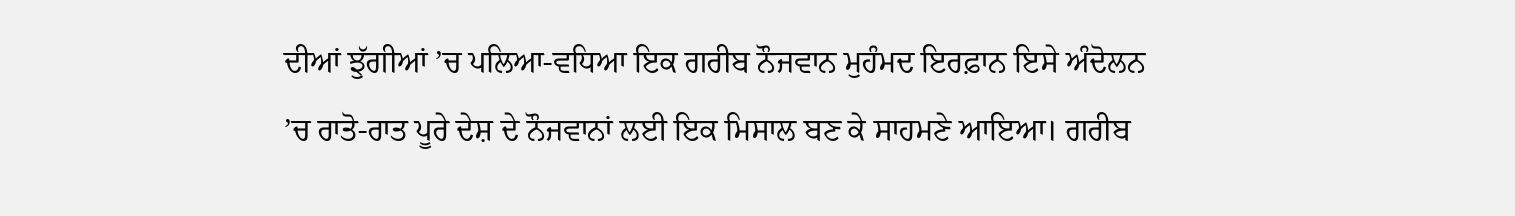ਦੀਆਂ ਝੁੱਗੀਆਂ ’ਚ ਪਲਿਆ-ਵਧਿਆ ਇਕ ਗਰੀਬ ਨੌਜਵਾਨ ਮੁਹੰਮਦ ਇਰਫ਼ਾਨ ਇਸੇ ਅੰਦੋਲਨ ’ਚ ਰਾਤੋ-ਰਾਤ ਪੂਰੇ ਦੇਸ਼ ਦੇ ਨੌਜਵਾਨਾਂ ਲਈ ਇਕ ਮਿਸਾਲ ਬਣ ਕੇ ਸਾਹਮਣੇ ਆਇਆ। ਗਰੀਬ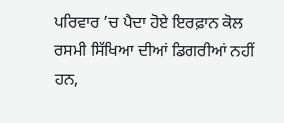ਪਰਿਵਾਰ ’ਚ ਪੈਦਾ ਹੋਏ ਇਰਫ਼ਾਨ ਕੋਲ ਰਸਮੀ ਸਿੱਖਿਆ ਦੀਆਂ ਡਿਗਰੀਆਂ ਨਹੀਂ ਹਨ,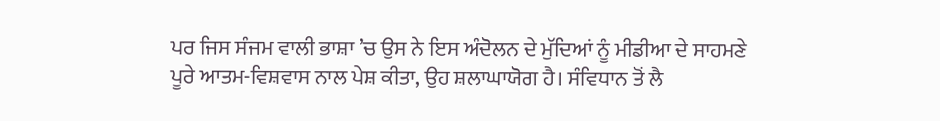ਪਰ ਜਿਸ ਸੰਜਮ ਵਾਲੀ ਭਾਸ਼ਾ ’ਚ ਉਸ ਨੇ ਇਸ ਅੰਦੋਲਨ ਦੇ ਮੁੱਦਿਆਂ ਨੂੰ ਮੀਡੀਆ ਦੇ ਸਾਹਮਣੇ ਪੂਰੇ ਆਤਮ-ਵਿਸ਼ਵਾਸ ਨਾਲ ਪੇਸ਼ ਕੀਤਾ, ਉਹ ਸ਼ਲਾਘਾਯੋਗ ਹੈ। ਸੰਵਿਧਾਨ ਤੋਂ ਲੈ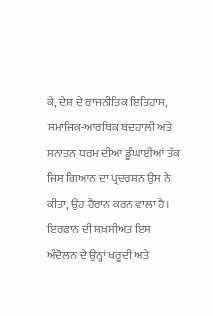ਕੇ, ਦੇਸ਼ ਦੇ ਰਾਜਨੀਤਿਕ ਇਤਿਹਾਸ, ਸਮਾਜਿਕ-ਆਰਥਿਕ ਬਦਹਾਲੀ ਅਤੇ ਸਨਾਤਨ ਧਰਮ ਦੀਆਂ ਡੂੰਘਾਈਆਂ ਤੱਕ ਜਿਸ ਗਿਆਨ ਦਾ ਪ੍ਰਦਰਸ਼ਨ ਉਸ ਨੇ ਕੀਤਾ, ਉਹ ਹੈਰਾਨ ਕਰਨ ਵਾਲਾ ਹੈ। ਇਰਫ਼ਾਨ ਦੀ ਸ਼ਖ਼ਸੀਅਤ ਇਸ ਅੰਦੋਲਨ ਦੇ ਉਨ੍ਹਾਂ ਖਰੂਦੀ ਅਤੇ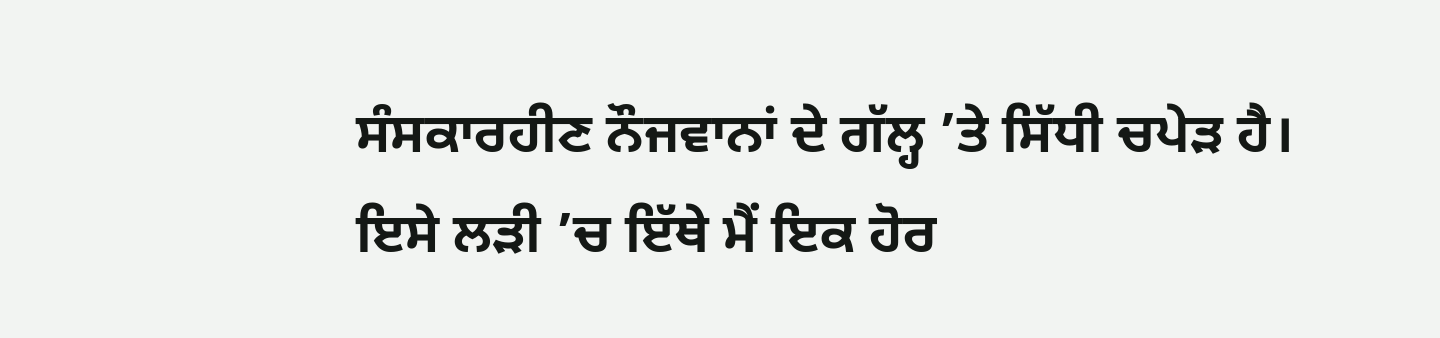ਸੰਸਕਾਰਹੀਣ ਨੌਜਵਾਨਾਂ ਦੇ ਗੱਲ੍ਹ ’ਤੇ ਸਿੱਧੀ ਚਪੇੜ ਹੈ।
ਇਸੇ ਲੜੀ ’ਚ ਇੱਥੇ ਮੈਂ ਇਕ ਹੋਰ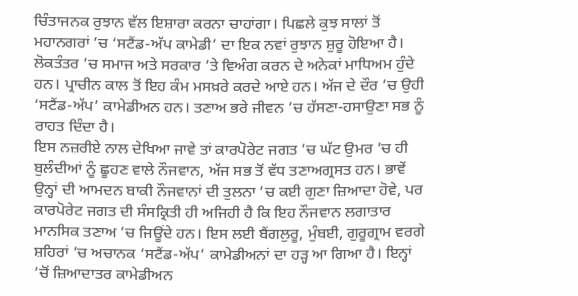ਚਿੰਤਾਜਨਕ ਰੁਝਾਨ ਵੱਲ ਇਸ਼ਾਰਾ ਕਰਨਾ ਚਾਹਾਂਗਾ। ਪਿਛਲੇ ਕੁਝ ਸਾਲਾਂ ਤੋਂ ਮਹਾਨਗਰਾਂ ’ਚ ‘ਸਟੈਂਡ-ਅੱਪ ਕਾਮੇਡੀ’ ਦਾ ਇਕ ਨਵਾਂ ਰੁਝਾਨ ਸ਼ੁਰੂ ਹੋਇਆ ਹੈ। ਲੋਕਤੰਤਰ ’ਚ ਸਮਾਜ ਅਤੇ ਸਰਕਾਰ ’ਤੇ ਵਿਅੰਗ ਕਰਨ ਦੇ ਅਨੇਕਾਂ ਮਾਧਿਅਮ ਹੁੰਦੇ ਹਨ। ਪ੍ਰਾਚੀਨ ਕਾਲ ਤੋਂ ਇਹ ਕੰਮ ਮਸਖ਼ਰੇ ਕਰਦੇ ਆਏ ਹਨ। ਅੱਜ ਦੇ ਦੌਰ ’ਚ ਉਹੀ ‘ਸਟੈਂਡ-ਅੱਪ’ ਕਾਮੇਡੀਅਨ ਹਨ। ਤਣਾਅ ਭਰੇ ਜੀਵਨ ’ਚ ਹੱਸਣਾ-ਹਸਾਉਣਾ ਸਭ ਨੂੰ ਰਾਹਤ ਦਿੰਦਾ ਹੈ।
ਇਸ ਨਜ਼ਰੀਏ ਨਾਲ ਦੇਖਿਆ ਜਾਵੇ ਤਾਂ ਕਾਰਪੋਰੇਟ ਜਗਤ ’ਚ ਘੱਟ ਉਮਰ ’ਚ ਹੀ ਬੁਲੰਦੀਆਂ ਨੂੰ ਛੂਹਣ ਵਾਲੇ ਨੌਜਵਾਨ, ਅੱਜ ਸਭ ਤੋਂ ਵੱਧ ਤਣਾਅਗ੍ਰਸਤ ਹਨ। ਭਾਵੇਂ ਉਨ੍ਹਾਂ ਦੀ ਆਮਦਨ ਬਾਕੀ ਨੌਜਵਾਨਾਂ ਦੀ ਤੁਲਨਾ ’ਚ ਕਈ ਗੁਣਾ ਜ਼ਿਆਦਾ ਹੋਵੇ, ਪਰ ਕਾਰਪੋਰੇਟ ਜਗਤ ਦੀ ਸੰਸਕ੍ਰਿਤੀ ਹੀ ਅਜਿਹੀ ਹੈ ਕਿ ਇਹ ਨੌਜਵਾਨ ਲਗਾਤਾਰ ਮਾਨਸਿਕ ਤਣਾਅ ’ਚ ਜਿਊਂਦੇ ਹਨ। ਇਸ ਲਈ ਬੈਂਗਲੁਰੂ, ਮੁੰਬਈ, ਗੁਰੂਗ੍ਰਾਮ ਵਰਗੇ ਸ਼ਹਿਰਾਂ ’ਚ ਅਚਾਨਕ ‘ਸਟੈਂਡ-ਅੱਪ’ ਕਾਮੇਡੀਅਨਾਂ ਦਾ ਹੜ੍ਹ ਆ ਗਿਆ ਹੈ। ਇਨ੍ਹਾਂ ’ਚੋਂ ਜ਼ਿਆਦਾਤਰ ਕਾਮੇਡੀਅਨ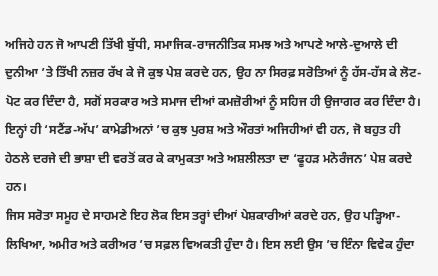ਅਜਿਹੇ ਹਨ ਜੋ ਆਪਣੀ ਤਿੱਖੀ ਬੁੱਧੀ, ਸਮਾਜਿਕ-ਰਾਜਨੀਤਿਕ ਸਮਝ ਅਤੇ ਆਪਣੇ ਆਲੇ-ਦੁਆਲੇ ਦੀ ਦੁਨੀਆ ’ਤੇ ਤਿੱਖੀ ਨਜ਼ਰ ਰੱਖ ਕੇ ਜੋ ਕੁਝ ਪੇਸ਼ ਕਰਦੇ ਹਨ, ਉਹ ਨਾ ਸਿਰਫ਼ ਸਰੋਤਿਆਂ ਨੂੰ ਹੱਸ-ਹੱਸ ਕੇ ਲੋਟ-ਪੋਟ ਕਰ ਦਿੰਦਾ ਹੈ, ਸਗੋਂ ਸਰਕਾਰ ਅਤੇ ਸਮਾਜ ਦੀਆਂ ਕਮਜ਼ੋਰੀਆਂ ਨੂੰ ਸਹਿਜ ਹੀ ਉਜਾਗਰ ਕਰ ਦਿੰਦਾ ਹੈ।
ਇਨ੍ਹਾਂ ਹੀ ‘ਸਟੈਂਡ-ਅੱਪ’ ਕਾਮੇਡੀਅਨਾਂ ’ਚ ਕੁਝ ਪੁਰਸ਼ ਅਤੇ ਔਰਤਾਂ ਅਜਿਹੀਆਂ ਵੀ ਹਨ, ਜੋ ਬਹੁਤ ਹੀ ਹੇਠਲੇ ਦਰਜੇ ਦੀ ਭਾਸ਼ਾ ਦੀ ਵਰਤੋਂ ਕਰ ਕੇ ਕਾਮੁਕਤਾ ਅਤੇ ਅਸ਼ਲੀਲਤਾ ਦਾ ‘ਫੂਹੜ ਮਨੋਰੰਜਨ’ ਪੇਸ਼ ਕਰਦੇ ਹਨ।
ਜਿਸ ਸਰੋਤਾ ਸਮੂਹ ਦੇ ਸਾਹਮਣੇ ਇਹ ਲੋਕ ਇਸ ਤਰ੍ਹਾਂ ਦੀਆਂ ਪੇਸ਼ਕਾਰੀਆਂ ਕਰਦੇ ਹਨ, ਉਹ ਪੜ੍ਹਿਆ-ਲਿਖਿਆ, ਅਮੀਰ ਅਤੇ ਕਰੀਅਰ ’ਚ ਸਫ਼ਲ ਵਿਅਕਤੀ ਹੁੰਦਾ ਹੈ। ਇਸ ਲਈ ਉਸ ’ਚ ਇੰਨਾ ਵਿਵੇਕ ਹੁੰਦਾ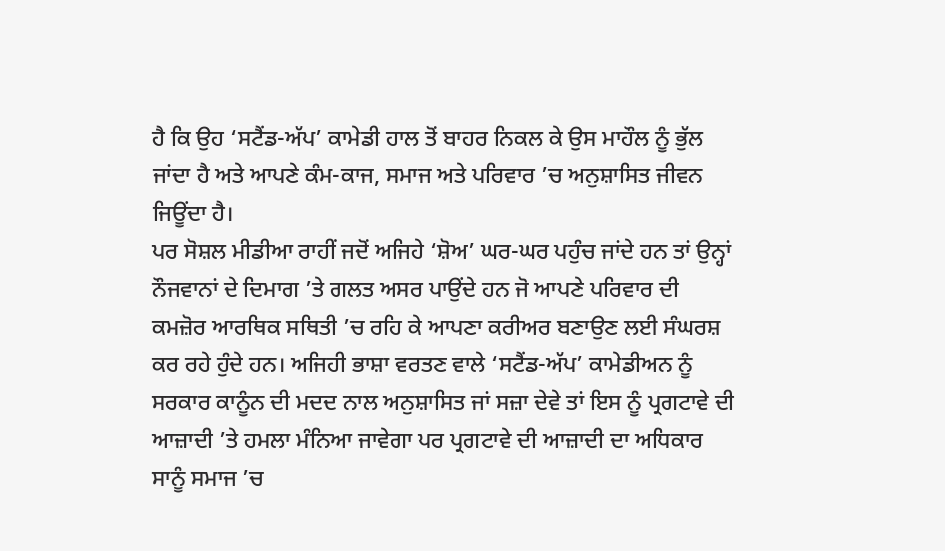ਹੈ ਕਿ ਉਹ ‘ਸਟੈਂਡ-ਅੱਪ’ ਕਾਮੇਡੀ ਹਾਲ ਤੋਂ ਬਾਹਰ ਨਿਕਲ ਕੇ ਉਸ ਮਾਹੌਲ ਨੂੰ ਭੁੱਲ ਜਾਂਦਾ ਹੈ ਅਤੇ ਆਪਣੇ ਕੰਮ-ਕਾਜ, ਸਮਾਜ ਅਤੇ ਪਰਿਵਾਰ ’ਚ ਅਨੁਸ਼ਾਸਿਤ ਜੀਵਨ ਜਿਊਂਦਾ ਹੈ।
ਪਰ ਸੋਸ਼ਲ ਮੀਡੀਆ ਰਾਹੀਂ ਜਦੋਂ ਅਜਿਹੇ ‘ਸ਼ੋਅ’ ਘਰ-ਘਰ ਪਹੁੰਚ ਜਾਂਦੇ ਹਨ ਤਾਂ ਉਨ੍ਹਾਂ ਨੌਜਵਾਨਾਂ ਦੇ ਦਿਮਾਗ ’ਤੇ ਗਲਤ ਅਸਰ ਪਾਉਂਦੇ ਹਨ ਜੋ ਆਪਣੇ ਪਰਿਵਾਰ ਦੀ ਕਮਜ਼ੋਰ ਆਰਥਿਕ ਸਥਿਤੀ ’ਚ ਰਹਿ ਕੇ ਆਪਣਾ ਕਰੀਅਰ ਬਣਾਉਣ ਲਈ ਸੰਘਰਸ਼ ਕਰ ਰਹੇ ਹੁੰਦੇ ਹਨ। ਅਜਿਹੀ ਭਾਸ਼ਾ ਵਰਤਣ ਵਾਲੇ ‘ਸਟੈਂਡ-ਅੱਪ’ ਕਾਮੇਡੀਅਨ ਨੂੰ ਸਰਕਾਰ ਕਾਨੂੰਨ ਦੀ ਮਦਦ ਨਾਲ ਅਨੁਸ਼ਾਸਿਤ ਜਾਂ ਸਜ਼ਾ ਦੇਵੇ ਤਾਂ ਇਸ ਨੂੰ ਪ੍ਰਗਟਾਵੇ ਦੀ ਆਜ਼ਾਦੀ ’ਤੇ ਹਮਲਾ ਮੰਨਿਆ ਜਾਵੇਗਾ ਪਰ ਪ੍ਰਗਟਾਵੇ ਦੀ ਆਜ਼ਾਦੀ ਦਾ ਅਧਿਕਾਰ ਸਾਨੂੰ ਸਮਾਜ ’ਚ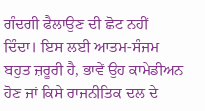ਗੰਦਗੀ ਫੈਲਾਉਣ ਦੀ ਛੋਟ ਨਹੀਂ ਦਿੰਦਾ। ਇਸ ਲਈ ਆਤਮ-ਸੰਜਮ ਬਹੁਤ ਜ਼ਰੂਰੀ ਹੈ, ਭਾਵੇਂ ਉਹ ਕਾਮੇਡੀਅਨ ਹੋਣ ਜਾਂ ਕਿਸੇ ਰਾਜਨੀਤਿਕ ਦਲ ਦੇ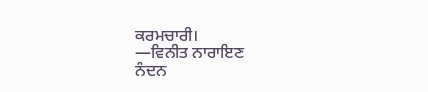ਕਰਮਚਾਰੀ।
—ਵਿਨੀਤ ਨਾਰਾਇਣ
ਨੰਦਨ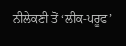ਨੀਲੇਕਣੀ ਤੋਂ ‘ਲੀਕ-ਪਰੂਫ’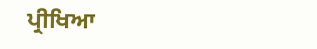ਪ੍ਰੀਖਿਆ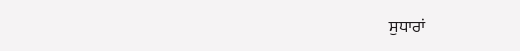ਸੁਧਾਰਾਂ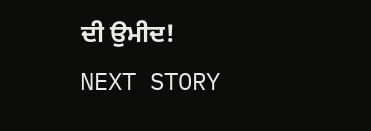ਦੀ ਉਮੀਦ!
NEXT STORY